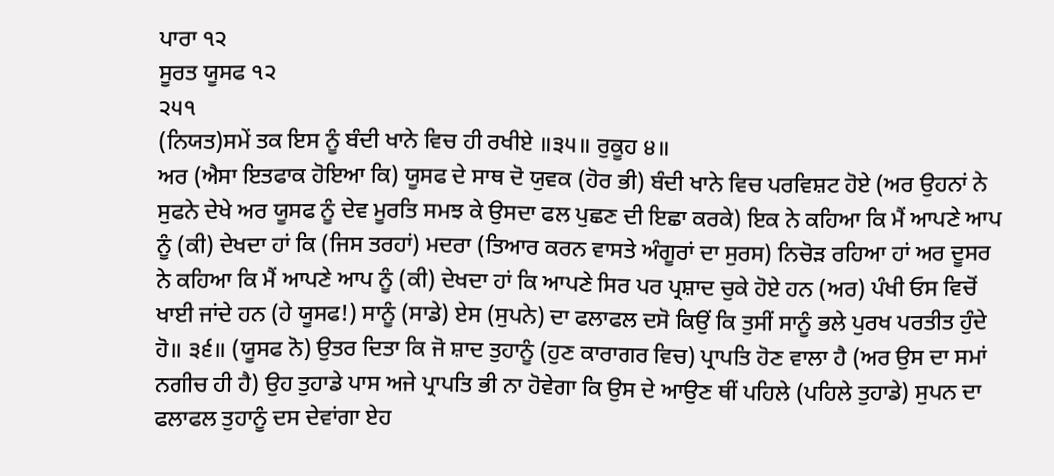ਪਾਰਾ ੧੨
ਸੂਰਤ ਯੂਸਫ ੧੨
੨੫੧
(ਨਿਯਤ)ਸਮੇਂ ਤਕ ਇਸ ਨੂੰ ਬੰਦੀ ਖਾਨੇ ਵਿਚ ਹੀ ਰਖੀਏ ॥੩੫॥ ਰੁਕੂਹ ੪॥
ਅਰ (ਐਸਾ ਇਤਫਾਕ ਹੋਇਆ ਕਿ) ਯੂਸਫ ਦੇ ਸਾਥ ਦੋ ਯੁਵਕ (ਹੋਰ ਭੀ) ਬੰਦੀ ਖਾਨੇ ਵਿਚ ਪਰਵਿਸ਼ਟ ਹੋਏ (ਅਰ ਉਹਨਾਂ ਨੇ ਸੁਫਨੇ ਦੇਖੇ ਅਰ ਯੂਸਫ ਨੂੰ ਦੇਵ ਮੂਰਤਿ ਸਮਝ ਕੇ ਉਸਦਾ ਫਲ ਪੁਛਣ ਦੀ ਇਛਾ ਕਰਕੇ) ਇਕ ਨੇ ਕਹਿਆ ਕਿ ਮੈਂ ਆਪਣੇ ਆਪ ਨੂੰ (ਕੀ) ਦੇਖਦਾ ਹਾਂ ਕਿ (ਜਿਸ ਤਰਹਾਂ) ਮਦਰਾ (ਤਿਆਰ ਕਰਨ ਵਾਸਤੇ ਅੰਗੂਰਾਂ ਦਾ ਸੁਰਸ) ਨਿਚੋੜ ਰਹਿਆ ਹਾਂ ਅਰ ਦੂਸਰ ਨੇ ਕਹਿਆ ਕਿ ਮੈਂ ਆਪਣੇ ਆਪ ਨੂੰ (ਕੀ) ਦੇਖਦਾ ਹਾਂ ਕਿ ਆਪਣੇ ਸਿਰ ਪਰ ਪ੍ਰਸ਼ਾਦ ਚੁਕੇ ਹੋਏ ਹਨ (ਅਰ) ਪੰਖੀ ਓਸ ਵਿਚੋਂ ਖਾਈ ਜਾਂਦੇ ਹਨ (ਹੇ ਯੂਸਫ!) ਸਾਨੂੰ (ਸਾਡੇ) ਏਸ (ਸੁਪਨੇ) ਦਾ ਫਲਾਫਲ ਦਸੋ ਕਿਉਂ ਕਿ ਤੁਸੀਂ ਸਾਨੂੰ ਭਲੇ ਪੁਰਖ ਪਰਤੀਤ ਹੁੰਦੇ ਹੋ॥ ੩੬॥ (ਯੂਸਫ ਨੋ) ਉਤਰ ਦਿਤਾ ਕਿ ਜੋ ਸ਼ਾਦ ਤੁਹਾਨੂੰ (ਹੁਣ ਕਾਰਾਗਰ ਵਿਚ) ਪ੍ਰਾਪਤਿ ਹੋਣ ਵਾਲਾ ਹੈ (ਅਰ ਉਸ ਦਾ ਸਮਾਂ ਨਗੀਚ ਹੀ ਹੈ) ਉਹ ਤੁਹਾਡੇ ਪਾਸ ਅਜੇ ਪ੍ਰਾਪਤਿ ਭੀ ਨਾ ਹੋਵੇਗਾ ਕਿ ਉਸ ਦੇ ਆਉਣ ਥੀਂ ਪਹਿਲੇ (ਪਹਿਲੇ ਤੁਹਾਡੇ) ਸੁਪਨ ਦਾ ਫਲਾਫਲ ਤੁਹਾਨੂੰ ਦਸ ਦੇਵਾਂਗਾ ਏਹ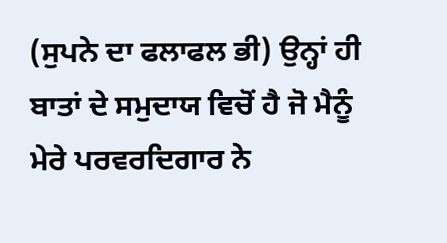(ਸੁਪਨੇ ਦਾ ਫਲਾਫਲ ਭੀ) ਉਨ੍ਹਾਂ ਹੀ ਬਾਤਾਂ ਦੇ ਸਮੁਦਾਯ ਵਿਚੋਂ ਹੈ ਜੋ ਮੈਨੂੰ ਮੇਰੇ ਪਰਵਰਦਿਗਾਰ ਨੇ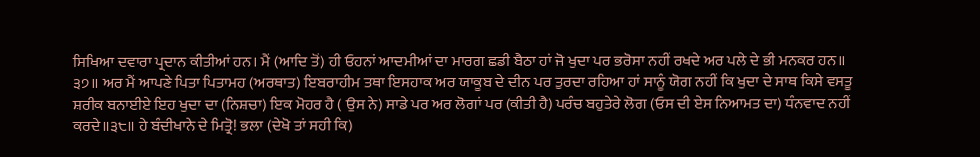ਸਿਖਿਆ ਦਵਾਰਾ ਪ੍ਰਦਾਨ ਕੀਤੀਆਂ ਹਨ। ਮੈਂ (ਆਦਿ ਤੋਂ) ਹੀ ਓਹਨਾਂ ਆਦਮੀਆਂ ਦਾ ਮਾਰਗ ਛਡੀ ਬੈਠਾ ਹਾਂ ਜੋ ਖੁਦਾ ਪਰ ਭਰੋਸਾ ਨਹੀਂ ਰਖਦੇ ਅਰ ਪਲੇ ਦੇ ਭੀ ਮਨਕਰ ਹਨ॥ ੩੭॥ ਅਰ ਮੈਂ ਆਪਣੇ ਪਿਤਾ ਪਿਤਾਮਹ (ਅਰਥਾਤ) ਇਬਰਾਹੀਮ ਤਥਾ ਇਸਹਾਕ ਅਰ ਯਾਕੂਬ ਦੇ ਦੀਨ ਪਰ ਤੁਰਦਾ ਰਹਿਆ ਹਾਂ ਸਾਨੂੰ ਯੋਗ ਨਹੀਂ ਕਿ ਖੁਦਾ ਦੇ ਸਾਥ ਕਿਸੇ ਵਸਤੂ ਸ਼ਰੀਕ ਬਨਾਈਏ ਇਹ ਖੁਦਾ ਦਾ (ਨਿਸ਼ਚਾ) ਇਕ ਮੋਹਰ ਹੈ ( ਉਸ ਨੇ) ਸਾਡੇ ਪਰ ਅਰ ਲੋਗਾਂ ਪਰ (ਕੀਤੀ ਹੈ) ਪਰੰਚ ਬਹੁਤੇਰੇ ਲੋਗ (ਓਸ ਦੀ ਏਸ ਨਿਆਮਤ ਦਾ) ਧੰਨਵਾਦ ਨਹੀਂ ਕਰਦੇ॥੩੮॥ ਹੇ ਬੰਦੀਖਾਨੇ ਦੇ ਮਿਤ੍ਰੋ! ਭਲਾ (ਦੇਖੋ ਤਾਂ ਸਹੀ ਕਿ)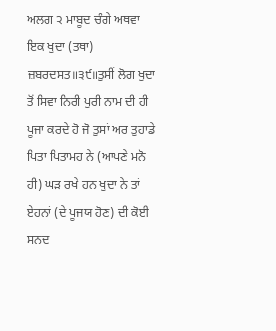ਅਲਗ ੨ ਮਾਬੂਦ ਚੰਗੇ ਅਥਵਾ ਇਕ ਖੁਦਾ (ਤਥਾ) ਜ਼ਬਰਦਸਤ॥੩੯॥ਤੁਸੀਂ ਲੋਗ ਖੁਦਾ ਤੋਂ ਸਿਵਾ ਨਿਰੀ ਪੁਰੀ ਨਾਮ ਦੀ ਹੀ ਪੂਜਾ ਕਰਦੇ ਹੋ ਜੋ ਤੁਸਾਂ ਅਰ ਤੁਹਾਡੇ ਪਿਤਾ ਪਿਤਾਮਹ ਨੇ (ਆਪਣੇ ਮਨੋ ਹੀ) ਘੜ ਰਖੇ ਹਨ ਖੁਦਾ ਨੇ ਤਾਂ ਏਹਨਾਂ (ਦੇ ਪੂਜਯ ਹੋਣ) ਦੀ ਕੋਈ ਸਨਦ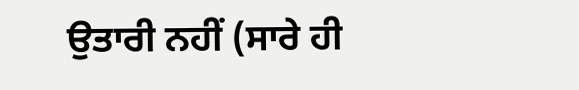ਉਤਾਰੀ ਨਹੀਂ (ਸਾਰੇ ਹੀ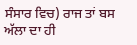ਸੰਸਾਰ ਵਿਚ) ਰਾਜ ਤਾਂ ਬਸ ਅੱਲਾ ਦਾ ਹੀ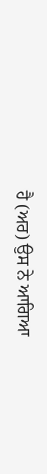ਹੈ (ਅਰ) ਉਸ ਨੇ ਆਗਿਆ